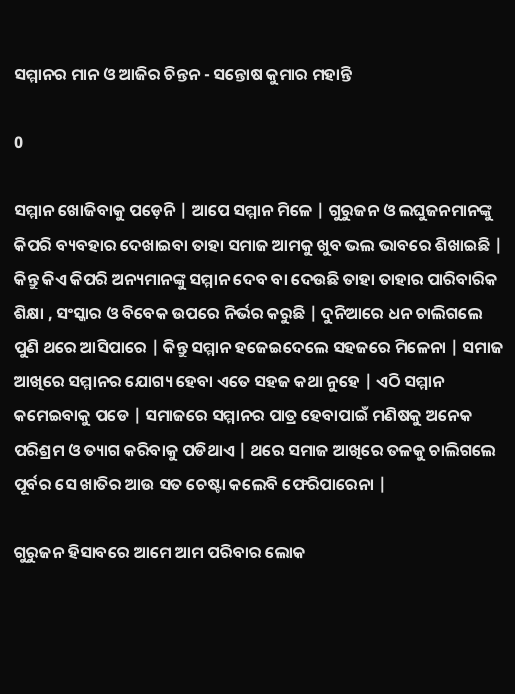ସମ୍ମାନର ମାନ ଓ ଆଜିର ଚିନ୍ତନ - ସନ୍ତୋଷ କୁମାର ମହାନ୍ତି

0

ସମ୍ମାନ ଖୋଜିବାକୁ ପଡ଼େନି | ଆପେ ସମ୍ମାନ ମିଳେ | ଗୁରୁଜନ ଓ ଲଘୁଜନମାନଙ୍କୁ କିପରି ବ୍ୟବହାର ଦେଖାଇବା ତାହା ସମାଜ ଆମକୁ ଖୁବ ଭଲ ଭାବରେ ଶିଖାଇଛି | କିନ୍ତୁ କିଏ କିପରି ଅନ୍ୟମାନଙ୍କୁ ସମ୍ମାନ ଦେବ ବା ଦେଉଛି ତାହା ତାହାର ପାରିବାରିକ ଶିକ୍ଷା , ସଂସ୍କାର ଓ ବିବେକ ଉପରେ ନିର୍ଭର କରୁଛି | ଦୁନିଆରେ ଧନ ଚାଲିଗଲେ ପୁଣି ଥରେ ଆସିପାରେ | କିନ୍ତୁ ସମ୍ମାନ ହଜେଇଦେଲେ ସହଜରେ ମିଳେନା | ସମାଜ ଆଖିରେ ସମ୍ମାନର ଯୋଗ୍ୟ ହେବା ଏତେ ସହଜ କଥା ନୁହେ | ଏଠି ସମ୍ମାନ କମେଇବାକୁ ପଡେ | ସମାଜରେ ସମ୍ମାନର ପାତ୍ର ହେବାପାଇଁ ମଣିଷକୁ ଅନେକ ପରିଶ୍ରମ ଓ ତ୍ୟାଗ କରିବାକୁ ପଡିଥାଏ | ଥରେ ସମାଜ ଆଖିରେ ତଳକୁ ଚାଲିଗଲେ ପୂର୍ବର ସେ ଖାତିର ଆଉ ସତ ଚେଷ୍ଟା କଲେବି ଫେରିପାରେନା |

ଗୁରୁଜନ ହିସାବରେ ଆମେ ଆମ ପରିବାର ଲୋକ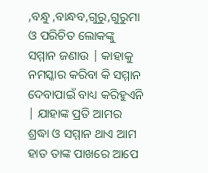,ବନ୍ଧୁ ,ବାନ୍ଧବ,ଗୁରୁ,ଗୁରୁମା ଓ ପରିଚିତ ଲୋକଙ୍କୁ ସମ୍ମାନ ଜଣାଉ | କାହାକୁ ନମସ୍କାର କରିବା କି ସମ୍ମାନ ଦେବାପାଇଁ ବାଧ୍ୟ କରିହୁଏନି | ଯାହାଙ୍କ ପ୍ରତି ଆମର ଶ୍ରଦ୍ଧା ଓ ସମ୍ମାନ ଥାଏ ଆମ ହାତ ତାଙ୍କ ପାଖରେ ଆପେ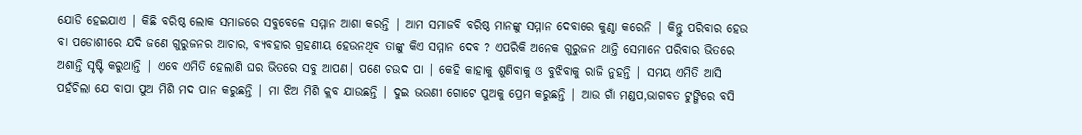ଯୋଡି ହେଇଯାଏ | କିଛି ବରିଷ୍ଠ ଲୋକ ସମାଜରେ ସବୁବେଳେ ସମ୍ମାନ ଆଶା କରନ୍ତି | ଆମ ସମାଜବି ବରିଷ୍ଠ ମାନଙ୍କୁ ସମ୍ମାନ ଦେବାରେ କୁଣ୍ଠା କରେନି | କିନ୍ତୁ ପରିବାର ହେଉ ବା ପଡୋଶୀରେ ଯଦି ଜଣେ ଗୁରୁଜନର ଆଚାର, ବ୍ୟବହାର ଗ୍ରହଣୀୟ ହେଉନଥିବ ତାଙ୍କୁ କିଏ ସମ୍ମାନ ଦେବ ? ଏପରିକି ଅନେକ ଗୁରୁଜନ ଥାନ୍ତି ସେମାନେ ପରିବାର ଭିତରେ ଅଶାନ୍ତି ସୃଷ୍ଟି କରୁଥାନ୍ତି | ଏବେ ଏମିତି ହେଲାଣି ଘର ଭିତରେ ସବୁ ଆପଣ| ପଣେ ଚଉଦ ପା | କେହି କାହାକୁ ଶୁଣିବାକୁ ଓ ବୁଝିବାକୁ ରାଜି ନୁହନ୍ତି | ସମୟ ଏମିତି ଆସି ପହଁଚିଲା ଯେ ବାପା ପୁଅ ମିଶି ମଦ ପାନ କରୁଛନ୍ତି | ମା ଝିଅ ମିଶି କ୍ଲବ ଯାଉଛନ୍ତି | ଦୁଇ ଭଉଣୀ ଗୋଟେ ପୁଅକୁ ପ୍ରେମ କରୁଛନ୍ତି | ଆଉ ଗାଁ ମଣ୍ଡପ,ଭାଗବତ ଟୁଙ୍ଗିରେ ବସି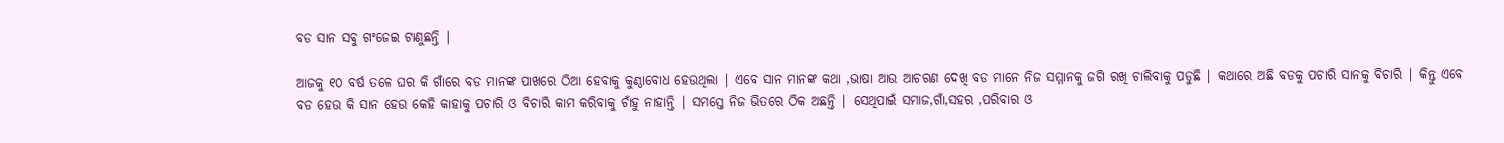ବଡ ସାନ ସଵୁ ଗଂଜେଇ ଟାଣୁଛନ୍ତି |

ଆଜକୁ ୧୦ ବର୍ଷ ତଳେ ଘର କି ଗାଁରେ ବଡ ମାନଙ୍କ ପାଖରେ ଠିଆ ହେବାକୁ କୁଣ୍ଠାବୋଧ ହେଉଥିଲା | ଏବେ ସାନ ମାନଙ୍କ କଥା ,ଭାଷା ଆଉ ଆଚରଣ ଦେଖି ବଡ ମାନେ ନିଜ ସମ୍ମାନକୁ ଜଗି ରଖି ଚାଲିବାକୁ ପଡୁଛି | କଥାରେ ଅଛି ବଡକୁ ପଚାରି ସାନକୁ ବିଚାରି | କିନ୍ତୁ ଏବେ ବଡ ହେଉ କି ସାନ ହେଉ କେହି କାହାକୁ ପଚାରି ଓ ବିଚାରି କାମ କରିବାକୁ ଚାଁହୁ ନାହାନ୍ତି | ସମସ୍ତେ ନିଜ ଭିତରେ ଠିକ ଅଛନ୍ତି | ସେଥିପାଇଁ ସମାଜ,ଗାଁ,ସହର ,ପରିବାର ଓ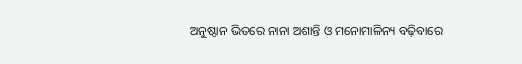ଅନୁଷ୍ଠାନ ଭିତରେ ନାନା ଅଶାନ୍ତି ଓ ମନୋମାଳିନ୍ୟ ବଢ଼ିବାରେ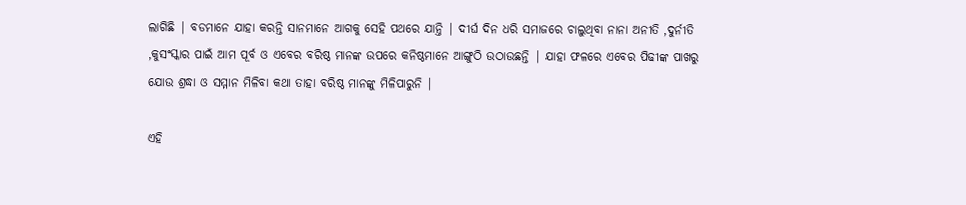ଲାଗିଛି | ବଡମାନେ ଯାହା କରନ୍ତି ସାନମାନେ ଆଗକୁ ସେହି ପଥରେ ଯାନ୍ତି | ଦୀର୍ଘ ଦିନ ଧରି ସମାଜରେ ଚାଲୁଥିବା ନାନା ଅନୀତି ,ଦୁର୍ନୀତି ,କୁସଂସ୍କାର ପାଇଁ ଆମ ପୂର୍ବ ଓ ଏବେର ବରିଷ୍ଠ ମାନଙ୍କ ଉପରେ କନିଷ୍ଠମାନେ ଆଙ୍ଗୁଠି ଉଠାଉଛନ୍ତି | ଯାହା ଫଳରେ ଏବେର ପିଢୀଙ୍କ ପାଖରୁ ଯୋଉ ଶ୍ରଦ୍ଧା ଓ ସମ୍ମାନ ମିଳିବା କଥା ତାହା ବରିଷ୍ଠ ମାନଙ୍କୁ ମିଳିପାରୁନି |

ଏହି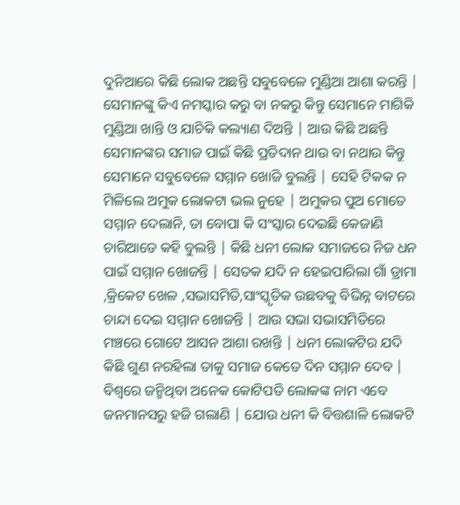ଦୁନିଆରେ କିଛି ଲୋକ ଅଛନ୍ତି ସବୁବେଳେ ମୁଣ୍ଡିଆ ଆଶା କରନ୍ତି | ସେମାନଙ୍କୁ କିଏ ନମସ୍କାର କରୁ ବା ନକରୁ କିନ୍ତୁ ସେମାନେ ମାଗିକି ମୁଣ୍ଡିଆ ଖାନ୍ତି ଓ ଯାଚିକି କଲ୍ୟାଣ ଦିଅନ୍ତି | ଆଉ କିଛି ଅଛନ୍ତି ସେମାନଙ୍କର ସମାଜ ପାଇଁ କିଛି ପ୍ରତିଦାନ ଥାଉ ବା ନଥାଉ କିନ୍ତୁ ସେମାନେ ସବୁବେଳେ ସମ୍ମାନ ଖୋଜି ବୁଲନ୍ତି | ସେହି ଟିକକ ନ ମିଳିଲେ ଅମୁକ ଲୋକଟା ଭଲ ନୁହେ | ଅମୁକର ପୁଅ ମୋତେ ସମ୍ମାନ ଦେଲାନି, ତା ବୋପା କି ସଂସ୍କାର ଦେଇଛି କେଜାଣି ଚାରିଆଡେ କହି ବୁଲନ୍ତି | କିଛି ଧନୀ ଲୋକ ସମାଜରେ ନିଜ ଧନ ପାଇଁ ସମ୍ମାନ ଖୋଜନ୍ତି | ସେତକ ଯଦି ନ ହେଇପାରିଲା ଗାଁ ଡ୍ରାମା ,କ୍ରିକେଟ ଖେଳ ,ସଭାସମିତି,ସାଂସ୍କୃତିକ ଉଛବକୁ ବିଭିନ୍ନ ବାଟରେ ଚାନ୍ଦା ଦେଇ ସମ୍ମାନ ଖୋଜନ୍ତି | ଆଉ ସଭା ସଭାସମିତିରେ ମଞ୍ଚରେ ଗୋଟେ ଆସନ ଆଶା ରଖନ୍ତି | ଧନୀ ଲୋକଟିର ଯଦି କିଛି ଗୁଣ ନରହିଲା ତାକୁ ସମାଜ କେତେ ଦିନ ସମ୍ମାନ ଦେବ | ବିଶ୍ୱରେ ଜନ୍ମିଥିବା ଅନେକ କୋଟିପତି ଲୋକଙ୍କ ନାମ ଏବେ ଜନମାନସରୁ ହଜି ଗଲାଣି | ଯୋଉ ଧନୀ କି ବିତ୍ତଶାଳି ଲୋକଟି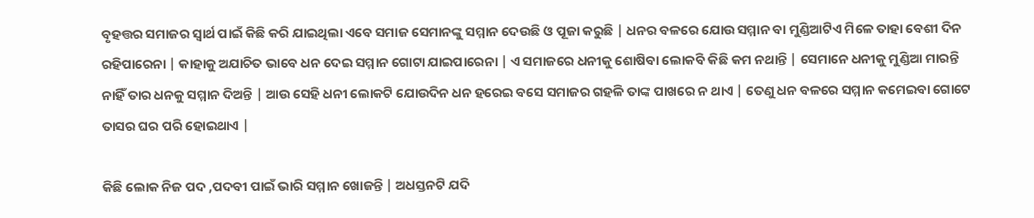ବୃହତ୍ତର ସମାଜର ସ୍ୱାର୍ଥ ପାଇଁ କିଛି କରି ଯାଇଥିଲା ଏବେ ସମାଜ ସେମାନଙ୍କୁ ସମ୍ମାନ ଦେଉଛି ଓ ପୂଜା କରୁଛି | ଧନର ବଳରେ ଯୋଉ ସମ୍ମାନ ବା ମୁଣ୍ଡିଆଟିଏ ମିଳେ ତାହା ବେଶୀ ଦିନ ରହିପାରେନା | କାହାକୁ ଅଯାଚିତ ଭାବେ ଧନ ଦେଇ ସମ୍ମାନ ଗୋଟା ଯାଇପାରେନା | ଏ ସମାଜରେ ଧନୀକୁ ଶୋଷିବା ଲୋକବି କିଛି କମ ନଥାନ୍ତି | ସେମାନେ ଧନୀକୁ ମୁଣ୍ଡିଆ ମାରନ୍ତି ନାହିଁ ତାର ଧନକୁ ସମ୍ମାନ ଦିଅନ୍ତି | ଆଉ ସେହି ଧନୀ ଲୋକଟି ଯୋଉଦିନ ଧନ ହରେଇ ବସେ ସମାଜର ଗହଳି ତାଙ୍କ ପାଖରେ ନ ଥାଏ | ତେଣୁ ଧନ ବଳରେ ସମ୍ମାନ କମେଇବା ଗୋଟେ ତାସର ଘର ପରି ହୋଇଥାଏ |

କିଛି ଲୋକ ନିଜ ପଦ ,ପଦବୀ ପାଇଁ ଭାରି ସମ୍ମାନ ଖୋଜନ୍ତି | ଅଧସ୍ତନଟି ଯଦି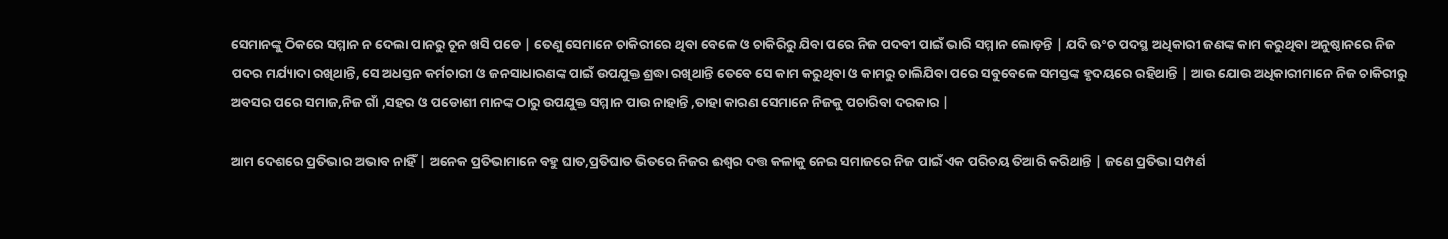ସେମାନଙ୍କୁ ଠିକରେ ସମ୍ମାନ ନ ଦେଲା ପାନରୁ ଚୂନ ଖସି ପଡେ | ତେଣୁ ସେମାନେ ଚାକିରୀରେ ଥିବା ବେଳେ ଓ ଚାକିରିରୁ ଯିବା ପରେ ନିଜ ପଦବୀ ପାଇଁ ଭାରି ସମ୍ମାନ ଲୋଡ଼ନ୍ତି | ଯଦି ଊଂଚ ପଦସ୍ଥ ଅଧିକାରୀ ଜଣଙ୍କ କାମ କରୁଥିବା ଅନୁଷ୍ଠାନରେ ନିଜ ପଦର ମର୍ଯ୍ୟାଦା ରଖିଥାନ୍ତି, ସେ ଅଧସ୍ତନ କର୍ମଚାରୀ ଓ ଜନସାଧାରଣଙ୍କ ପାଇଁ ଉପଯୁକ୍ତ ଶ୍ରଦ୍ଧା ରଖିଥାନ୍ତି ତେବେ ସେ କାମ କରୁଥିବା ଓ କାମରୁ ଚାଲିଯିବା ପରେ ସବୁବେଳେ ସମସ୍ତଙ୍କ ହୃଦୟରେ ରହିଥାନ୍ତି | ଆଉ ଯୋଉ ଅଧିକାରୀମାନେ ନିଜ ଚାକିରୀରୁ ଅବସର ପରେ ସମାଜ,ନିଜ ଗାଁ ,ସହର ଓ ପଡୋଶୀ ମାନଙ୍କ ଠାରୁ ଉପଯୁକ୍ତ ସମ୍ମାନ ପାଉ ନାହାନ୍ତି ,ତାହା କାରଣ ସେମାନେ ନିଜକୁ ପଚାରିବା ଦରକାର |

ଆମ ଦେଶରେ ପ୍ରତିଭାର ଅଭାବ ନାହିଁ | ଅନେକ ପ୍ରତିଭାମାନେ ବହୁ ଘାତ,ପ୍ରତିଘାତ ଭିତରେ ନିଜର ଈଶ୍ୱର ଦତ୍ତ କଳାକୁ ନେଇ ସମାଜରେ ନିଜ ପାଇଁ ଏକ ପରିଚୟ ତିଆରି କରିଥାନ୍ତି | ଜଣେ ପ୍ରତିଭା ସମ୍ପର୍ଣ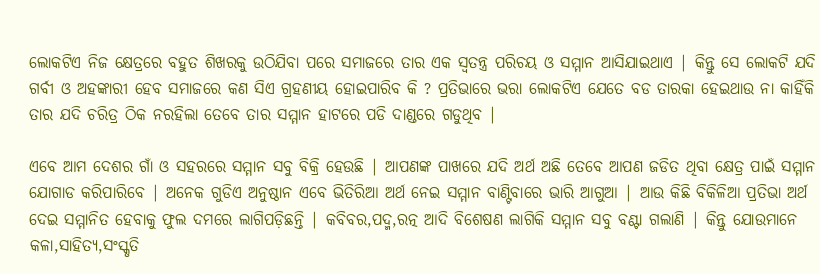ଲୋକଟିଏ ନିଜ କ୍ଷେତ୍ରରେ ବହୁତ ଶିଖରକୁ ଉଠିଯିବା ପରେ ସମାଜରେ ତାର ଏକ ସ୍ୱତନ୍ତ୍ର ପରିଚୟ ଓ ସମ୍ମାନ ଆସିଯାଇଥାଏ | କିନ୍ତୁ ସେ ଲୋକଟି ଯଦି ଗର୍ବୀ ଓ ଅହଙ୍କାରୀ ହେବ ସମାଜରେ କଣ ସିଏ ଗ୍ରହଣୀୟ ହୋଇପାରିବ କି ? ପ୍ରତିଭାରେ ଭରା ଲୋକଟିଏ ଯେତେ ବଡ ତାରକା ହେଇଥାଉ ନା କାହିଁକି ତାର ଯଦି ଚରିତ୍ର ଠିକ ନରହିଲା ତେବେ ତାର ସମ୍ମାନ ହାଟରେ ପଡି ଦାଣ୍ଡରେ ଗଡୁଥିବ |

ଏବେ ଆମ ଦେଶର ଗାଁ ଓ ସହରରେ ସମ୍ମାନ ସବୁ ବିକ୍ରି ହେଉଛି | ଆପଣଙ୍କ ପାଖରେ ଯଦି ଅର୍ଥ ଅଛି ତେବେ ଆପଣ ଜଡିତ ଥିବା କ୍ଷେତ୍ର ପାଇଁ ସମ୍ମାନ ଯୋଗାଡ କରିପାରିବେ | ଅନେକ ଗୁଡିଏ ଅନୁଷ୍ଠାନ ଏବେ ଭିତିରିଆ ଅର୍ଥ ନେଇ ସମ୍ମାନ ବାଣ୍ଟିବାରେ ଭାରି ଆଗୁଆ | ଆଉ କିଛି ବିକିଳିଆ ପ୍ରତିଭା ଅର୍ଥ ଦେଇ ସମ୍ମାନିତ ହେବାକୁ ଫୁଲ ଦମରେ ଲାଗିପଡ଼ିଛନ୍ତି | କବିବର,ପଦ୍ମ,ରତ୍ନ ଆଦି ବିଶେଷଣ ଲାଗିକି ସମ୍ମାନ ସବୁ ବଣ୍ଟା ଗଲାଣି | କିନ୍ତୁ ଯୋଉମାନେ କଳା,ସାହିତ୍ୟ,ସଂସ୍କୃତି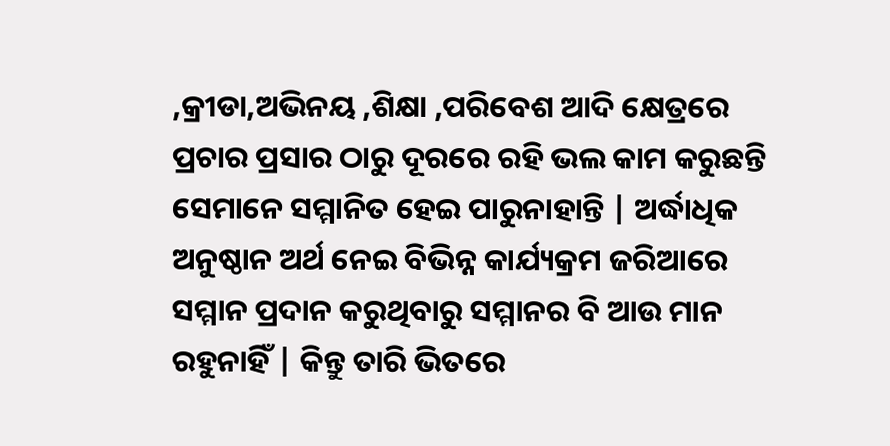,କ୍ରୀଡା,ଅଭିନୟ ,ଶିକ୍ଷା ,ପରିବେଶ ଆଦି କ୍ଷେତ୍ରରେ ପ୍ରଚାର ପ୍ରସାର ଠାରୁ ଦୂରରେ ରହି ଭଲ କାମ କରୁଛନ୍ତି ସେମାନେ ସମ୍ମାନିତ ହେଇ ପାରୁନାହାନ୍ତି | ଅର୍ଦ୍ଧାଧିକ ଅନୁଷ୍ଠାନ ଅର୍ଥ ନେଇ ବିଭିନ୍ନ କାର୍ଯ୍ୟକ୍ରମ ଜରିଆରେ ସମ୍ମାନ ପ୍ରଦାନ କରୁଥିବାରୁ ସମ୍ମାନର ବି ଆଉ ମାନ ରହୁନାହିଁ | କିନ୍ତୁ ତାରି ଭିତରେ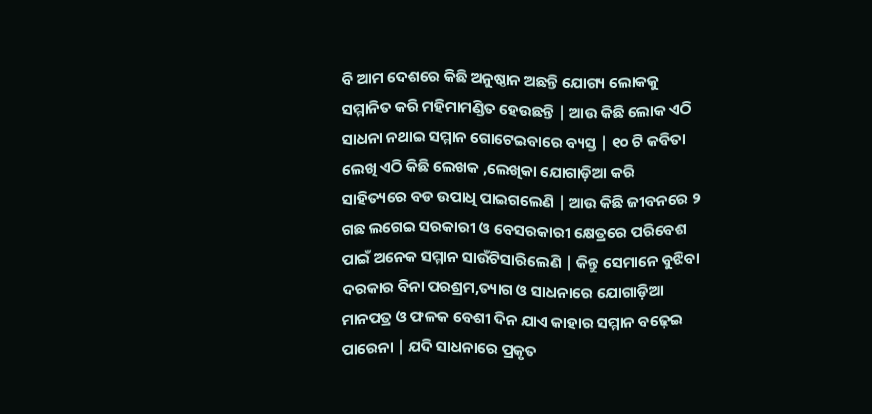ବି ଆମ ଦେଶରେ କିଛି ଅନୁଷ୍ଠାନ ଅଛନ୍ତି ଯୋଗ୍ୟ ଲୋକକୁ ସମ୍ମାନିତ କରି ମହିମାମଣ୍ଡିତ ହେଉଛନ୍ତି | ଆଉ କିଛି ଲୋକ ଏଠି ସାଧନା ନଥାଇ ସମ୍ମାନ ଗୋଟେଇବାରେ ବ୍ୟସ୍ତ | ୧୦ ଟି କବିତା ଲେଖି ଏଠି କିଛି ଲେଖକ ,ଲେଖିକା ଯୋଗାଡ଼ିଆ କରି ସାହିତ୍ୟରେ ବଡ ଉପାଧି ପାଇଗଲେଣି | ଆଉ କିଛି ଜୀବନରେ ୨ ଗଛ ଲଗେଇ ସରକାରୀ ଓ ବେସରକାରୀ କ୍ଷେତ୍ରରେ ପରିବେଶ ପାଇଁ ଅନେକ ସମ୍ମାନ ସାଉଁଟିସାରିଲେଣି | କିନ୍ତୁ ସେମାନେ ବୁଝିବା ଦରକାର ବିନା ପରଶ୍ରମ,ତ୍ୟାଗ ଓ ସାଧନାରେ ଯୋଗାଡ଼ିଆ ମାନପତ୍ର ଓ ଫଳକ ବେଶୀ ଦିନ ଯାଏ କାହାର ସମ୍ମାନ ବଢ଼େଇ ପାରେନା | ଯଦି ସାଧନାରେ ପ୍ରକୃତ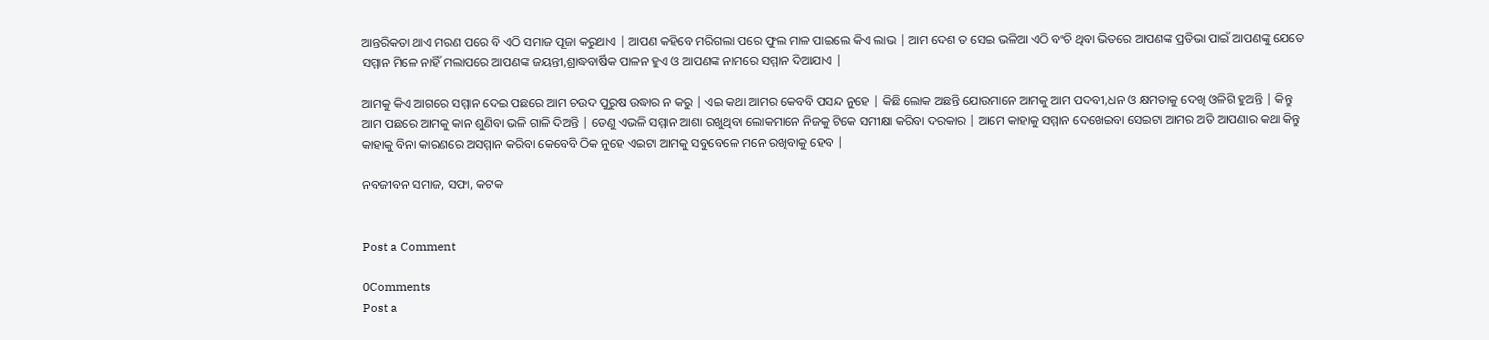ଆନ୍ତରିକତା ଥାଏ ମରଣ ପରେ ବି ଏଠି ସମାଜ ପୂଜା କରୁଥାଏ | ଆପଣ କହିବେ ମରିଗଲା ପରେ ଫୁଲ ମାଳ ପାଇଲେ କିଏ ଲାଭ | ଆମ ଦେଶ ତ ସେଇ ଭଳିଆ ଏଠି ବଂଚି ଥିବା ଭିତରେ ଆପଣଙ୍କ ପ୍ରତିଭା ପାଇଁ ଆପଣଙ୍କୁ ଯେତେ ସମ୍ମାନ ମିଳେ ନାହିଁ ମଲାପରେ ଆପଣଙ୍କ ଜୟନ୍ତୀ,ଶ୍ରାଦ୍ଧବାର୍ଷିକ ପାଳନ ହୁଏ ଓ ଆପଣଙ୍କ ନାମରେ ସମ୍ମାନ ଦିଆଯାଏ |

ଆମକୁ କିଏ ଆଗରେ ସମ୍ମାନ ଦେଇ ପଛରେ ଆମ ଚଉଦ ପୁରୁଷ ଉଦ୍ଧାର ନ କରୁ | ଏଇ କଥା ଆମର କେବବି ପସନ୍ଦ ନୁହେ | କିଛି ଲୋକ ଅଛନ୍ତି ଯୋଉମାନେ ଆମକୁ ଆମ ପଦବୀ,ଧନ ଓ କ୍ଷମତାକୁ ଦେଖି ଓଳିଗି ହୁଅନ୍ତି | କିନ୍ତୁ ଆମ ପଛରେ ଆମକୁ କାନ ଶୁଣିବା ଭଳି ଗାଳି ଦିଅନ୍ତି | ତେଣୁ ଏଭଳି ସମ୍ମାନ ଆଶା ରଖୁଥିବା ଲୋକମାନେ ନିଜକୁ ଟିକେ ସମୀକ୍ଷା କରିବା ଦରକାର | ଆମେ କାହାକୁ ସମ୍ମାନ ଦେଖେଇବା ସେଇଟା ଆମର ଅତି ଆପଣାର କଥା କିନ୍ତୁ କାହାକୁ ବିନା କାରଣରେ ଅସମ୍ମାନ କରିବା କେବେବି ଠିକ ନୁହେ ଏଇଟା ଆମକୁ ସବୁବେଳେ ମନେ ରଖିବାକୁ ହେବ |

ନବଜୀବନ ସମାଜ, ସଫା, କଟକ


Post a Comment

0Comments
Post a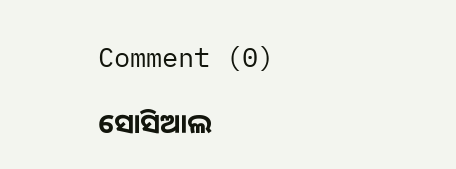Comment (0)

ସୋସିଆଲ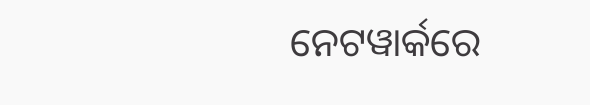ନେଟୱାର୍କରେ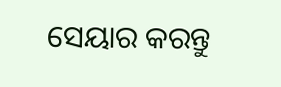ସେୟାର କରନ୍ତୁ